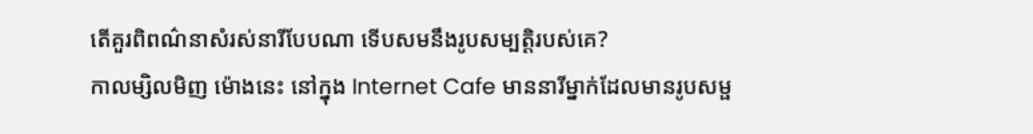តើគួរពិពណ៌នាសំរស់នារីបែបណា ទើបសមនឹងរូបសម្បត្តិរបស់គេ?
កាលម្សិលមិញ ម៉ោងនេះ នៅក្នុង Internet Cafe មាននារីម្នាក់ដែលមានរូបសម្ផ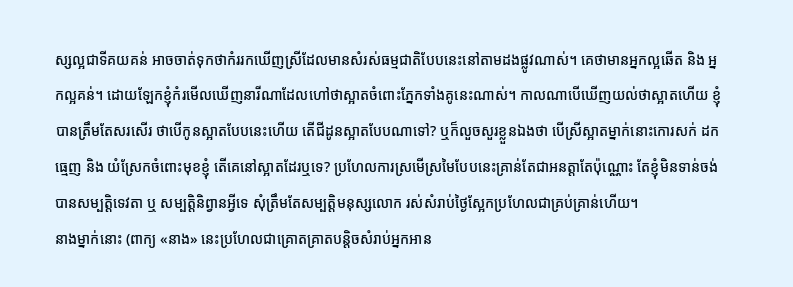ស្សល្អជាទីគយគន់ អាចចាត់ទុកថាកំររកឃើញស្រីដែលមានសំរស់ធម្មជាតិបែបនេះនៅតាមដងផ្លូវណាស់។ គេថាមានអ្នកល្អឆើត និង អ្នកល្អគន់។ ដោយឡែកខ្ញុំកំរមើលឃើញនារីណាដែលហៅថាស្អាតចំពោះភ្នែកទាំងគូនេះណាស់។ កាលណាបើឃើញយល់ថាស្អាតហើយ ខ្ញុំបានត្រឹមតែសរសើរ ថាបើកូនស្អាតបែបនេះហើយ តើជីដូនស្អាតបែបណាទៅ? ឬក៏លួចសួរខ្លួនឯងថា បើស្រីស្អាតម្នាក់នោះកោរសក់ ដកធ្មេញ និង យំស្រែកចំពោះមុខខ្ញុំ តើគេនៅស្អាតដែរឬទេ? ប្រហែលការស្រមើស្រមៃបែបនេះគ្រាន់តែជាអនត្តាតែប៉ុណ្ណោះ តែខ្ញុំមិនទាន់ចង់បានសម្បត្តិទេវតា ឬ សម្បត្តិនិព្វានអ្វីទេ សុំត្រឹមតែសម្បត្តិមនុស្សលោក រស់សំរាប់ថ្ងៃស្អែកប្រហែលជាគ្រប់គ្រាន់ហើយ។
នាងម្នាក់នោះ (ពាក្យ «នាង» នេះប្រហែលជាគ្រោតគ្រាតបន្តិចសំរាប់អ្នកអាន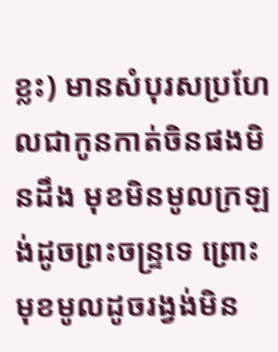ខ្លះ) មានសំបុរសប្រហែលជាកូនកាត់ចិនផងមិនដឹង មុខមិនមូលក្រឡង់ដូចព្រះចន្ទ្រទេ ព្រោះមុខមូលដូចរង្វង់មិន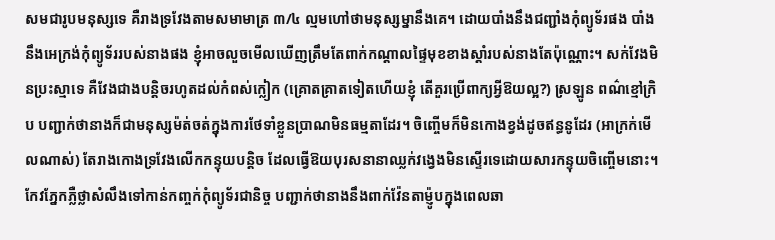សមជារូបមនុស្សទេ គឺរាងទ្រវែងតាមសមាមាត្រ ៣/៤ ល្មមហៅថាមនុស្សម្នានឹងគេ។ ដោយបាំងនឹងជញ្ជាំងកុំព្យូទ័រផង បាំងនឹងអេក្រង់កុំព្យូទ័ររបស់នាងផង ខ្ញុំអាចលួចមើលឃើញត្រឹមតែពាក់កណ្ដាលផ្ទៃមុខខាងស្ដាំរបស់នាងតែប៉ុណ្ណោះ។ សក់វែងមិនប្រះស្មាទេ គឺវែងជាងបន្តិចរហូតដល់កំពស់ក្លៀក (គ្រោតគ្រាតទៀតហើយខ្ញុំ តើគួរប្រើពាក្យអ្វីឱយល្អ?) ស្រឡូន ពណ៌ខ្មៅក្រិប បញ្ជាក់ថានាងក៏ជាមនុស្សម៉ត់ចត់ក្នុងការថែទាំខ្លួនប្រាណមិនធម្មតាដែរ។ ចិញ្ចើមក៏មិនកោងខ្វង់ដូចឥន្ធនូដែរ (អាក្រក់មើលណាស់) តែរាងកោងទ្រវែងលើកកន្ទុយបន្តិច ដែលធ្វើឱយបុរសនានាឈ្លក់វង្វេងមិនស្ទើរទេដោយសារកន្ទុយចិញ្ចើមនោះ។ កែវភ្នែកភ្លឺថ្លាសំលឹងទៅកាន់កញ្ចក់កុំព្យូទ័រជានិច្ច បញ្ជាក់ថានាងនឹងពាក់វ៉ែនតាម៉្ញូបក្នុងពេលឆា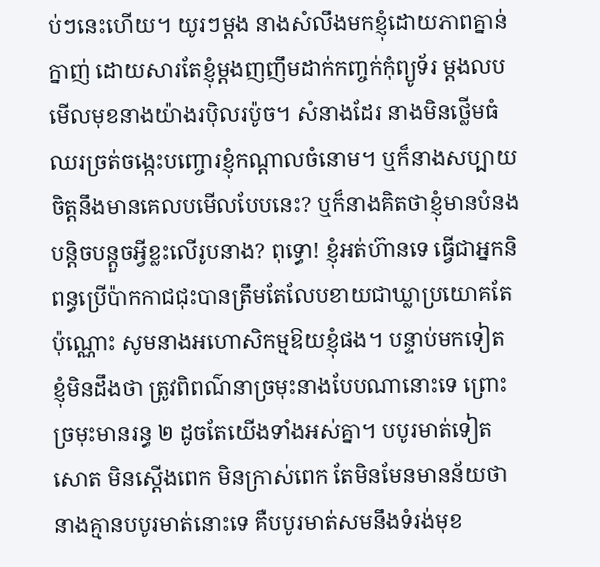ប់ៗនេះហើយ។ យូរៗម្ដង នាងសំលឹងមកខ្ញុំដោយភាពគ្នាន់ក្នាញ់ ដោយសារតែខ្ញុំម្ដងញញឹមដាក់កញ្ចក់កុំព្យូទ័រ ម្ដងលបមើលមុខនាងយ៉ាងរប៉ិលរប៉ូច។ សំនាងដែរ នាងមិនថ្លើមធំឈរច្រត់ចង្កេះបញ្ចោរខ្ញុំកណ្ដាលចំនោម។ ឬក៏នាងសប្បាយចិត្តនឹងមានគេលបមើលបែបនេះ? ឬក៏នាងគិតថាខ្ញុំមានបំនងបន្តិចបន្តួចអ្វីខ្លះលើរូបនាង? ពុទ្ធោ! ខ្ញុំអត់ហ៊ានទេ ធ្វើជាអ្នកនិពន្ធប្រើប៉ាកកាជជុះបានត្រឹមតែលែបខាយជាឃ្លាប្រយោគតែប៉ុណ្ណោះ សូមនាងអហោសិកម្មឱយខ្ញុំផង។ បន្ទាប់មកទៀត ខ្ញុំមិនដឹងថា ត្រូវពិពណ៌នាច្រមុះនាងបែបណានោះទេ ព្រោះច្រមុះមានរន្ធ ២ ដូចតែយើងទាំងអស់គ្នា។ បបូរមាត់ទៀតសោត មិនស្ដើងពេក មិនក្រាស់ពេក តែមិនមែនមានន័យថានាងគ្មានបបូរមាត់នោះទេ គឺបបូរមាត់សមនឹងទំរង់មុខ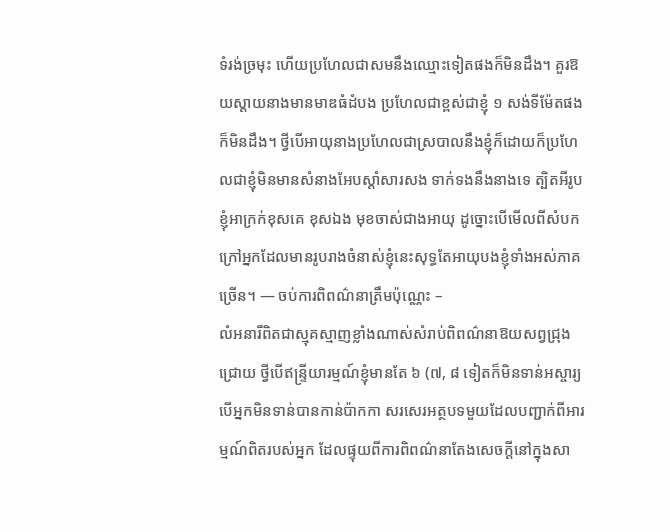ទំរង់ច្រមុះ ហើយប្រហែលជាសមនឹងឈ្មោះទៀតផងក៏មិនដឹង។ គួរឱយស្ដាយនាងមានមាឌធំដំបង ប្រហែលជាខ្ពស់ជាខ្ញុំ ១ សង់ទីម៉ែតផងក៏មិនដឹង។ ថ្វីបើអាយុនាងប្រហែលជាស្របាលនឹងខ្ញុំក៏ដោយក៏ប្រហែលជាខ្ញុំមិនមានសំនាងអែបស្ដាំសារសង ទាក់ទងនឹងនាងទេ ត្បិតអីរូបខ្ញុំអាក្រក់ខុសគេ ខុសឯង មុខចាស់ជាងអាយុ ដូច្នោះបើមើលពីសំបកក្រៅអ្នកដែលមានរូបរាងចំនាស់ខ្ញុំនេះសុទ្ធតែអាយុបងខ្ញុំទាំងអស់ភាគច្រើន។ — ចប់ការពិពណ៌នាត្រឹមប៉ុណ្ណេះ –
លំអនារីពិតជាស្មុគស្មាញខ្លាំងណាស់សំរាប់ពិពណ៌នាឱយសព្វជ្រុងជ្រោយ ថ្វីបើឥន្ទ្រីយារម្មណ៍ខ្ញុំមានតែ ៦ (៧, ៨ ទៀតក៏មិនទាន់អស្ចារ្យ បើអ្នកមិនទាន់បានកាន់ប៉ាកកា សរសេរអត្ថបទមួយដែលបញ្ជាក់ពីអារម្មណ៍ពិតរបស់អ្នក ដែលផ្ទុយពីការពិពណ៌នាតែងសេចក្ដីនៅក្នុងសា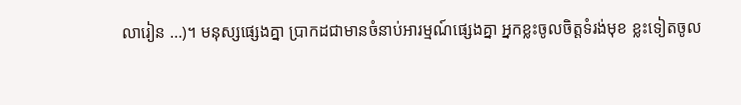លារៀន …)។ មនុស្សផ្សេងគ្នា ប្រាកដជាមានចំនាប់អារម្មណ៍ផ្សេងគ្នា អ្នកខ្លះចូលចិត្តទំរង់មុខ ខ្លះទៀតចូល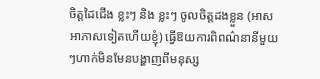ចិត្តដៃជើង ខ្លះៗ និង ខ្លះៗ ចូលចិត្តដងខ្លួន (អាសអាភាសទៀតហើយខ្ញុំ) ធ្វើឱយការពិពណ៌នានីមួយៗហាក់មិនមែនបង្ហាញពីមនុស្ស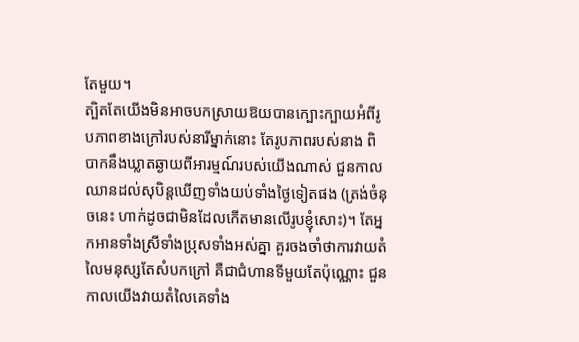តែមួយ។
ត្បិតតែយើងមិនអាចបកស្រាយឱយបានក្បោះក្បាយអំពីរូបភាពខាងក្រៅរបស់នារីម្នាក់នោះ តែរូបភាពរបស់នាង ពិបាកនឹងឃ្លាតឆ្ងាយពីអារម្មណ៍របស់យើងណាស់ ជួនកាលឈានដល់សុបិន្តឃើញទាំងយប់ទាំងថ្ងៃទៀតផង (ត្រង់ចំនុចនេះ ហាក់ដូចជាមិនដែលកើតមានលើរូបខ្ញុំសោះ)។ តែអ្នកអានទាំងស្រីទាំងប្រុសទាំងអស់គ្នា គួរចងចាំថាការវាយតំលៃមនុស្សតែសំបកក្រៅ គឺជាជំហានទីមួយតែប៉ុណ្ណោះ ជួនកាលយើងវាយតំលៃគេទាំង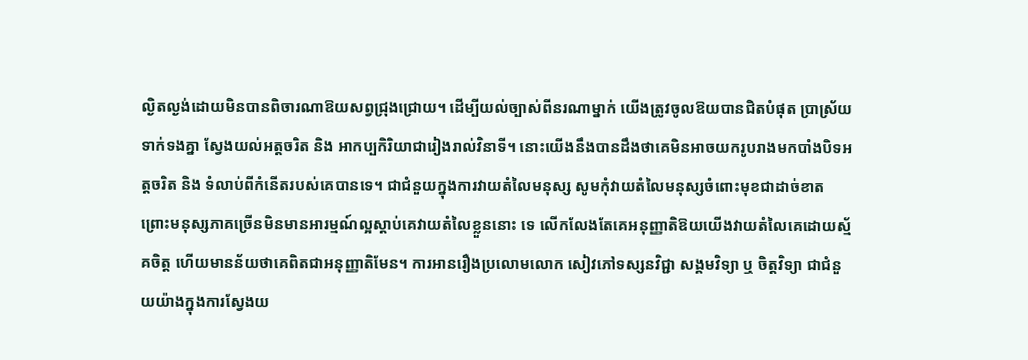ល្ងិតល្ងង់ដោយមិនបានពិចារណាឱយសព្វជ្រុងជ្រោយ។ ដើម្បីយល់ច្បាស់ពីនរណាម្នាក់ យើងត្រូវចូលឱយបានជិតបំផុត ប្រាស្រ័យទាក់ទងគ្នា ស្វែងយល់អត្តចរិត និង អាកប្បកិរិយាជារៀងរាល់វិនាទី។ នោះយើងនឹងបានដឹងថាគេមិនអាចយករូបរាងមកបាំងបិទអត្តចរិត និង ទំលាប់ពីកំនើតរបស់គេបានទេ។ ជាជំនួយក្នុងការវាយតំលៃមនុស្ស សូមកុំវាយតំលៃមនុស្សចំពោះមុខជាដាច់ខាត ព្រោះមនុស្សភាគច្រើនមិនមានអារម្មណ៍ល្អស្ដាប់គេវាយតំលៃខ្លួននោះ ទេ លើកលែងតែគេអនុញ្ញាតិឱយយើងវាយតំលៃគេដោយស្ម័គចិត្ត ហើយមានន័យថាគេពិតជាអនុញ្ញាតិមែន។ ការអានរឿងប្រលោមលោក សៀវភៅទស្សនវិជ្ជា សង្គមវិទ្យា ឬ ចិត្តវិទ្យា ជាជំនួយយ៉ាងក្នុងការស្វែងយ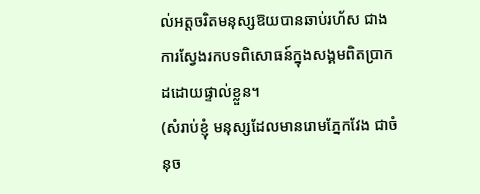ល់អត្តចរិតមនុស្សឱយបានឆាប់រហ័ស ជាងការស្វែងរកបទពិសោធន៍ក្នុងសង្គមពិតប្រាកដដោយផ្ទាល់ខ្លួន។
(សំរាប់ខ្ញុំ មនុស្សដែលមានរោមភ្នែកវែង ជាចំនុច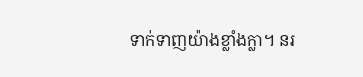ទាក់ទាញយ៉ាងខ្លាំងក្លា។ នរ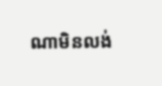ណាមិនលង់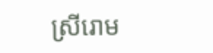ស្រីរោម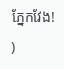ភ្នែកវែង!
)